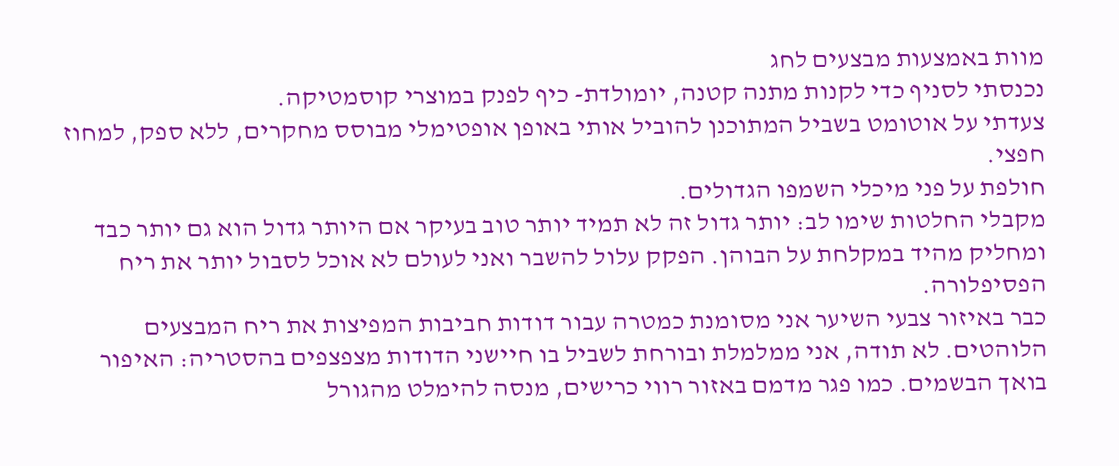מוות באמצעות מבצעים לחג
נכנסתי לסניף כדי לקנות מתנה קטנה, יומולדת- כיף לפנק במוצרי קוסמטיקה.
צעדתי על אוטומט בשביל המתוכנן להוביל אותי באופן אופטימלי מבוסס מחקרים, ללא ספק, למחוז חפצי.
חולפת על פני מיכלי השמפו הגדולים.
מקבלי החלטות שימו לב: יותר גדול זה לא תמיד יותר טוב בעיקר אם היותר גדול הוא גם יותר כבד ומחליק מהיד במקלחת על הבוהן. הפקק עלול להשבר ואני לעולם לא אוכל לסבול יותר את ריח הפסיפלורה.
כבר באיזור צבעי השיער אני מסומנת כמטרה עבור דודות חביבות המפיצות את ריח המבצעים הלוהטים. לא תודה, אני ממלמלת ובורחת לשביל בו חיישני הדודות מצפצפים בהסטריה: האיפור בואך הבשמים. כמו פגר מדמם באזור רווי כרישים, מנסה להימלט מהגורל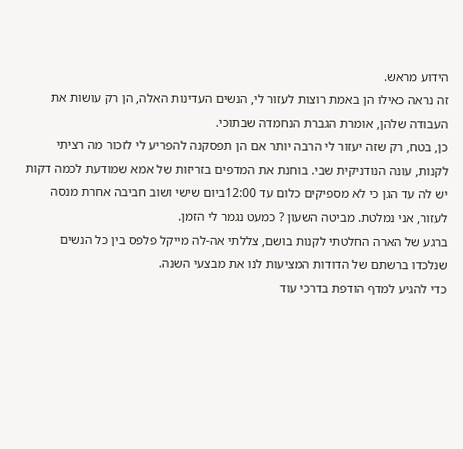הידוע מראש.
זה נראה כאילו הן באמת רוצות לעזור לי, הנשים העדינות האלה, הן רק עושות את העבודה שלהן, אומרת הגברת הנחמדה שבתוכי.
כן, בטח, רק שזה יעזור לי הרבה יותר אם הן תפסקנה להפריע לי לזכור מה רציתי לקנות, עונה הנודניקית שבי. בוחנת את המדפים בזריזות של אמא שמודעת לכמה דקות יש לה עד הגן כי לא מספיקים כלום עד 12:00ביום שישי ושוב חביבה אחרת מנסה לעזור, אני נמלטת. מביטה השעון ? כמעט נגמר לי הזמן.
ברגע של הארה החלטתי לקנות בושם, צללתי אה-לה מייקל פלפס בין כל הנשים שנלכדו ברשתם של הדודות המציעות לנו את מבצעי השנה.
כדי להגיע למדף הודפת בדרכי עוד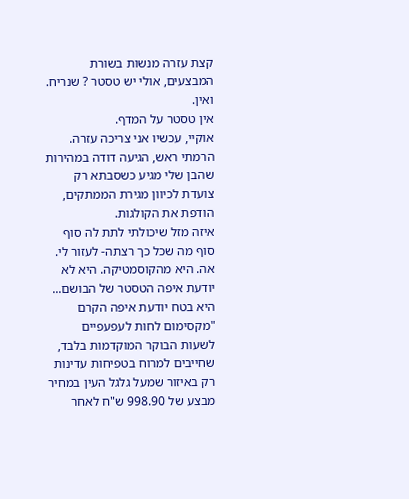קצת עזרה מנשות בשורת המבצעים, אולי יש טסטר ? שנריח.
ואין.
אין טסטר על המדף.
אוקיי, עכשיו אני צריכה עזרה. הרמתי ראש, הגיעה דודה במהירות שהבן שלי מגיע כשסבתא רק צועדת לכיוון מגירת הממתקים, הודפת את הקולגות.
איזה מזל שיכולתי לתת לה סוף סוף מה שכל כך רצתה- לעזור לי.
אה. היא מהקוסמטיקה. היא לא יודעת איפה הטסטר של הבושם...
היא בטח יודעת איפה הקרם "מקסימום לחות לעפעפיים לשעות הבוקר המוקדמות בלבד, שחייבים למרוח בטפיחות עדינות רק באיזור שמעל גלגל העין במחיר מבצע של 998.90 ש"ח לאחר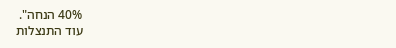40% הנחה".
עוד התנצלות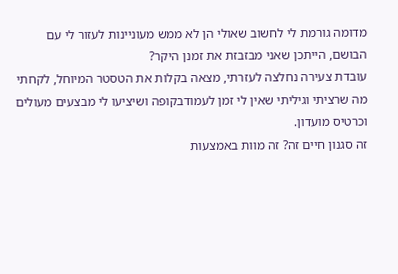מדומה גורמת לי לחשוב שאולי הן לא ממש מעוניינות לעזור לי עם הבושם, הייתכן שאני מבזבזת את זמנן היקר?
עובדת צעירה נחלצה לעזרתי, מצאה בקלות את הטסטר המיוחל, לקחתי מה שרציתי וגיליתי שאין לי זמן לעמודבקופה ושיציעו לי מבצעים מעולים וכרטיס מועדון.
זה סגנון חיים זה? זה מוות באמצעות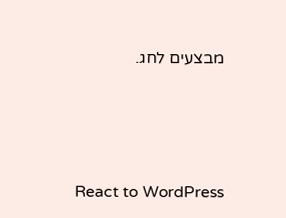מבצעים לחג.





React to WordPress